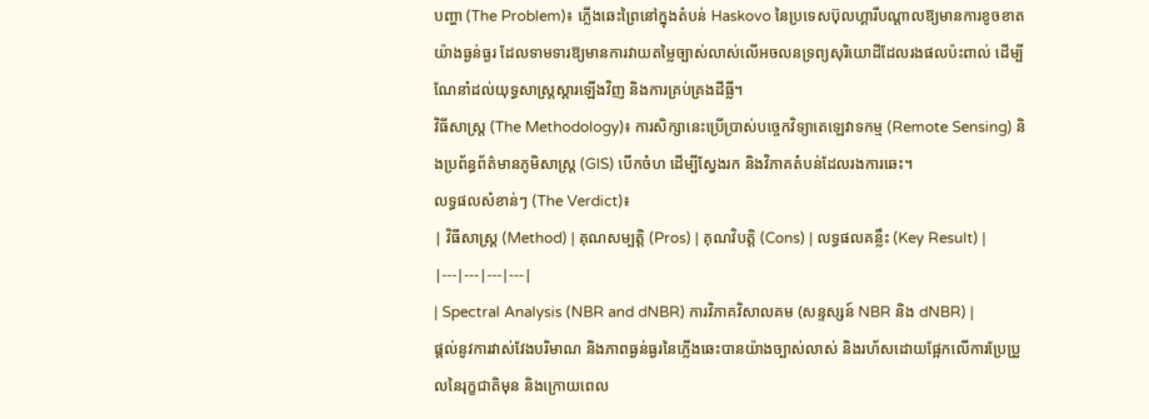បញ្ហា (The Problem)៖ ភ្លើងឆេះព្រៃនៅក្នុងតំបន់ Haskovo នៃប្រទេសប៊ុលហ្គារីបណ្តាលឱ្យមានការខូចខាតយ៉ាងធ្ងន់ធ្ងរ ដែលទាមទារឱ្យមានការវាយតម្លៃច្បាស់លាស់លើអចលនទ្រព្យសុរិយោដីដែលរងផលប៉ះពាល់ ដើម្បីណែនាំដល់យុទ្ធសាស្ត្រស្តារឡើងវិញ និងការគ្រប់គ្រងដីធ្លី។
វិធីសាស្ត្រ (The Methodology)៖ ការសិក្សានេះប្រើប្រាស់បច្ចេកវិទ្យាតេឡេវាទកម្ម (Remote Sensing) និងប្រព័ន្ធព័ត៌មានភូមិសាស្ត្រ (GIS) បើកចំហ ដើម្បីស្វែងរក និងវិភាគតំបន់ដែលរងការឆេះ។
លទ្ធផលសំខាន់ៗ (The Verdict)៖
| វិធីសាស្ត្រ (Method) | គុណសម្បត្តិ (Pros) | គុណវិបត្តិ (Cons) | លទ្ធផលគន្លឹះ (Key Result) |
|---|---|---|---|
| Spectral Analysis (NBR and dNBR) ការវិភាគវិសាលគម (សន្ទស្សន៍ NBR និង dNBR) |
ផ្តល់នូវការវាស់វែងបរិមាណ និងភាពធ្ងន់ធ្ងរនៃភ្លើងឆេះបានយ៉ាងច្បាស់លាស់ និងរហ័សដោយផ្អែកលើការប្រែប្រួលនៃរុក្ខជាតិមុន និងក្រោយពេល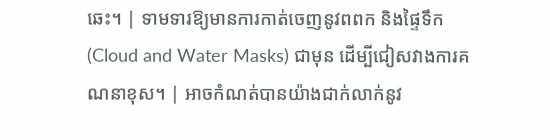ឆេះ។ | ទាមទារឱ្យមានការកាត់ចេញនូវពពក និងផ្ទៃទឹក (Cloud and Water Masks) ជាមុន ដើម្បីជៀសវាងការគណនាខុស។ | អាចកំណត់បានយ៉ាងជាក់លាក់នូវ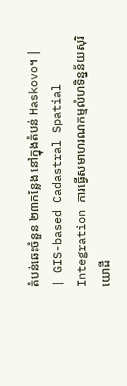តំបន់ឆេះចំនួន ២៣កន្លែង នៅក្នុងតំបន់ Haskovo។ |
| GIS-based Cadastral Spatial Integration ការធ្វើសមាហរណកម្មលំហទិន្នន័យសុរិយោដី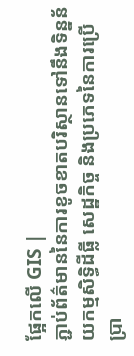ផ្អែកលើ GIS |
ភ្ជាប់ព័ត៌មាននៃការខូចខាតបរិស្ថានទៅនឹងទិន្នន័យកម្មសិទ្ធិដីធ្លី សេដ្ឋកិច្ច និងប្រភេទនៃការប្រើប្រា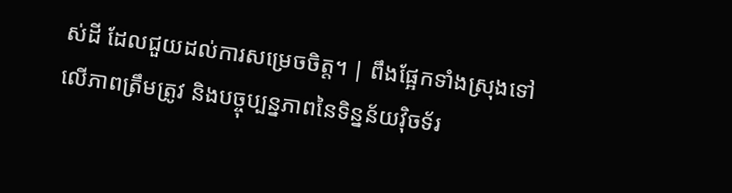ស់ដី ដែលជួយដល់ការសម្រេចចិត្ត។ | ពឹងផ្អែកទាំងស្រុងទៅលើភាពត្រឹមត្រូវ និងបច្ចុប្បន្នភាពនៃទិន្នន័យវ៉ិចទ័រ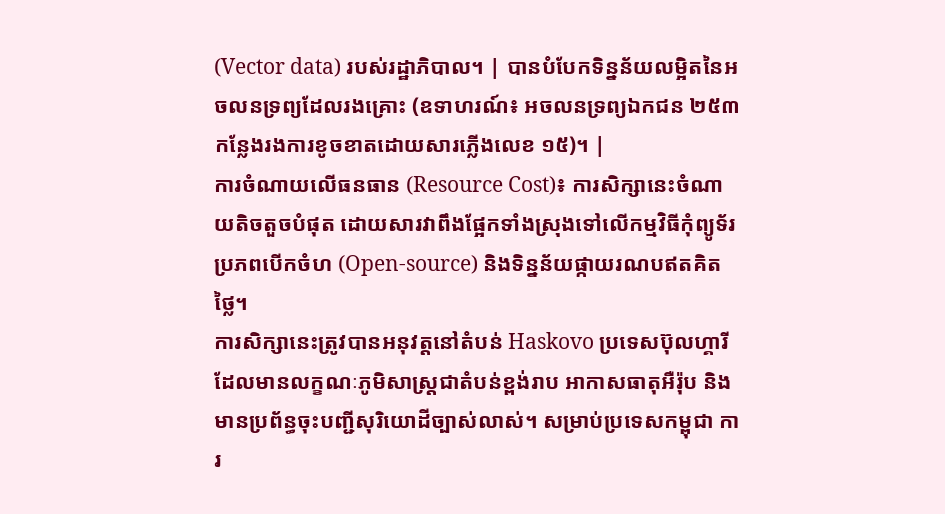(Vector data) របស់រដ្ឋាភិបាល។ | បានបំបែកទិន្នន័យលម្អិតនៃអចលនទ្រព្យដែលរងគ្រោះ (ឧទាហរណ៍៖ អចលនទ្រព្យឯកជន ២៥៣ កន្លែងរងការខូចខាតដោយសារភ្លើងលេខ ១៥)។ |
ការចំណាយលើធនធាន (Resource Cost)៖ ការសិក្សានេះចំណាយតិចតួចបំផុត ដោយសារវាពឹងផ្អែកទាំងស្រុងទៅលើកម្មវិធីកុំព្យូទ័រប្រភពបើកចំហ (Open-source) និងទិន្នន័យផ្កាយរណបឥតគិតថ្លៃ។
ការសិក្សានេះត្រូវបានអនុវត្តនៅតំបន់ Haskovo ប្រទេសប៊ុលហ្គារី ដែលមានលក្ខណៈភូមិសាស្ត្រជាតំបន់ខ្ពង់រាប អាកាសធាតុអឺរ៉ុប និងមានប្រព័ន្ធចុះបញ្ជីសុរិយោដីច្បាស់លាស់។ សម្រាប់ប្រទេសកម្ពុជា ការ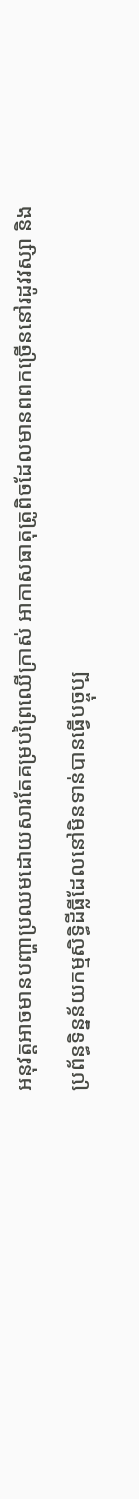អនុវត្តអាចមានបញ្ហាប្រឈមដោយសារតែគម្របព្រៃឈើក្រាស់ អាកាសធាតុត្រូពិចដែលមានពពកច្រើននៅរដូវវស្សា និងប្រព័ន្ធទិន្នន័យកម្មសិទ្ធិដីធ្លីដែលនៅមិនទាន់បានធ្វើបច្ចុប្ប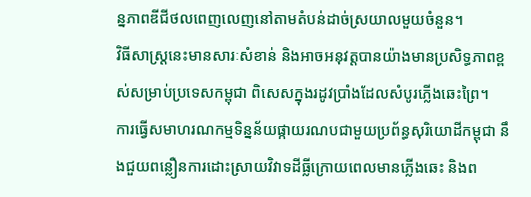ន្នភាពឌីជីថលពេញលេញនៅតាមតំបន់ដាច់ស្រយាលមួយចំនួន។
វិធីសាស្ត្រនេះមានសារៈសំខាន់ និងអាចអនុវត្តបានយ៉ាងមានប្រសិទ្ធភាពខ្ពស់សម្រាប់ប្រទេសកម្ពុជា ពិសេសក្នុងរដូវប្រាំងដែលសំបូរភ្លើងឆេះព្រៃ។
ការធ្វើសមាហរណកម្មទិន្នន័យផ្កាយរណបជាមួយប្រព័ន្ធសុរិយោដីកម្ពុជា នឹងជួយពន្លឿនការដោះស្រាយវិវាទដីធ្លីក្រោយពេលមានភ្លើងឆេះ និងព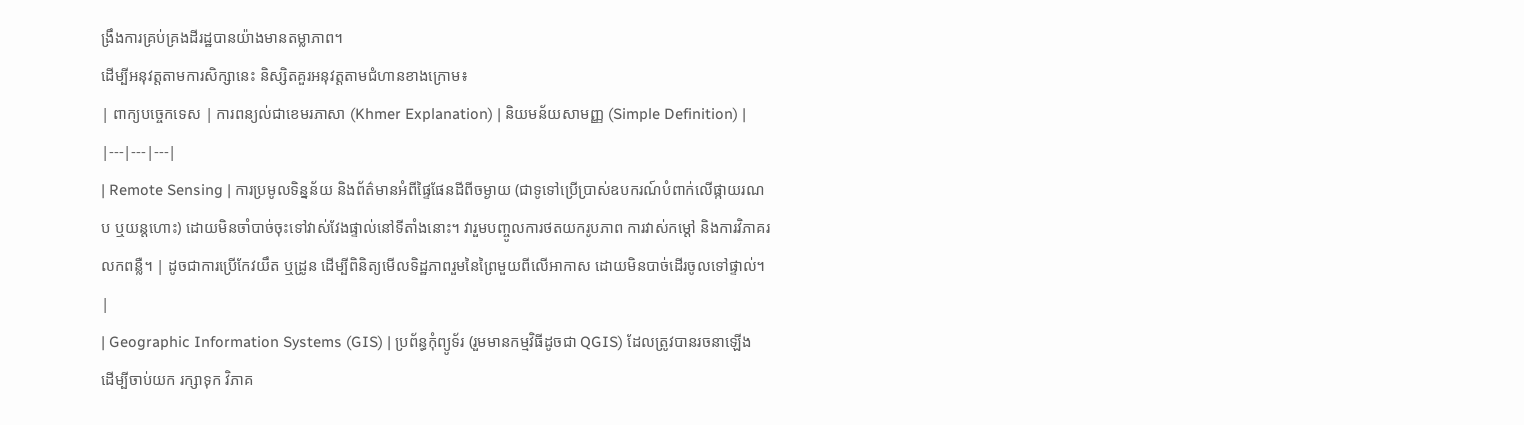ង្រឹងការគ្រប់គ្រងដីរដ្ឋបានយ៉ាងមានតម្លាភាព។
ដើម្បីអនុវត្តតាមការសិក្សានេះ និស្សិតគួរអនុវត្តតាមជំហានខាងក្រោម៖
| ពាក្យបច្ចេកទេស | ការពន្យល់ជាខេមរភាសា (Khmer Explanation) | និយមន័យសាមញ្ញ (Simple Definition) |
|---|---|---|
| Remote Sensing | ការប្រមូលទិន្នន័យ និងព័ត៌មានអំពីផ្ទៃផែនដីពីចម្ងាយ (ជាទូទៅប្រើប្រាស់ឧបករណ៍បំពាក់លើផ្កាយរណប ឬយន្តហោះ) ដោយមិនចាំបាច់ចុះទៅវាស់វែងផ្ទាល់នៅទីតាំងនោះ។ វារួមបញ្ចូលការថតយករូបភាព ការវាស់កម្តៅ និងការវិភាគរលកពន្លឺ។ | ដូចជាការប្រើកែវយឹត ឬដ្រូន ដើម្បីពិនិត្យមើលទិដ្ឋភាពរួមនៃព្រៃមួយពីលើអាកាស ដោយមិនបាច់ដើរចូលទៅផ្ទាល់។ |
| Geographic Information Systems (GIS) | ប្រព័ន្ធកុំព្យូទ័រ (រួមមានកម្មវិធីដូចជា QGIS) ដែលត្រូវបានរចនាឡើងដើម្បីចាប់យក រក្សាទុក វិភាគ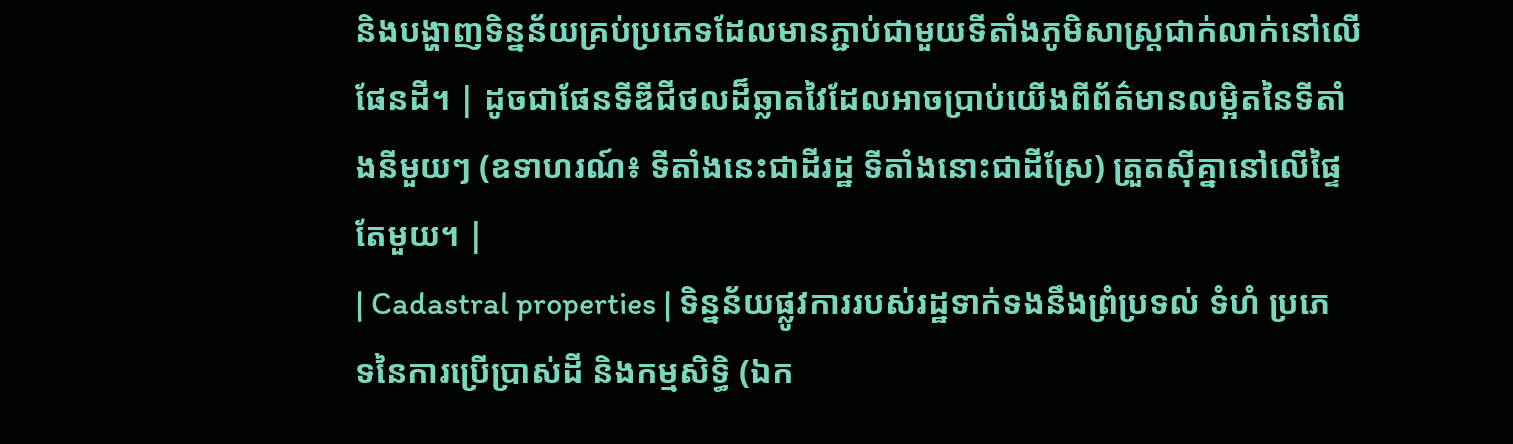និងបង្ហាញទិន្នន័យគ្រប់ប្រភេទដែលមានភ្ជាប់ជាមួយទីតាំងភូមិសាស្ត្រជាក់លាក់នៅលើផែនដី។ | ដូចជាផែនទីឌីជីថលដ៏ឆ្លាតវៃដែលអាចប្រាប់យើងពីព័ត៌មានលម្អិតនៃទីតាំងនីមួយៗ (ឧទាហរណ៍៖ ទីតាំងនេះជាដីរដ្ឋ ទីតាំងនោះជាដីស្រែ) ត្រួតស៊ីគ្នានៅលើផ្ទៃតែមួយ។ |
| Cadastral properties | ទិន្នន័យផ្លូវការរបស់រដ្ឋទាក់ទងនឹងព្រំប្រទល់ ទំហំ ប្រភេទនៃការប្រើប្រាស់ដី និងកម្មសិទ្ធិ (ឯក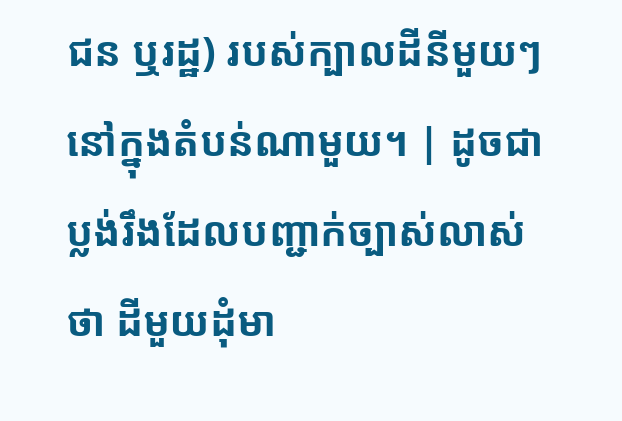ជន ឬរដ្ឋ) របស់ក្បាលដីនីមួយៗនៅក្នុងតំបន់ណាមួយ។ | ដូចជាប្លង់រឹងដែលបញ្ជាក់ច្បាស់លាស់ថា ដីមួយដុំមា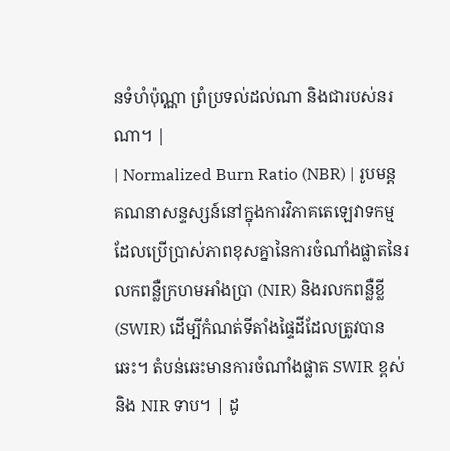នទំហំប៉ុណ្ណា ព្រំប្រទល់ដល់ណា និងជារបស់នរណា។ |
| Normalized Burn Ratio (NBR) | រូបមន្តគណនាសន្ទស្សន៍នៅក្នុងការវិភាគតេឡេវាទកម្ម ដែលប្រើប្រាស់ភាពខុសគ្នានៃការចំណាំងផ្លាតនៃរលកពន្លឺក្រហមអាំងប្រា (NIR) និងរលកពន្លឺខ្លី (SWIR) ដើម្បីកំណត់ទីតាំងផ្ទៃដីដែលត្រូវបានឆេះ។ តំបន់ឆេះមានការចំណាំងផ្លាត SWIR ខ្ពស់ និង NIR ទាប។ | ដូ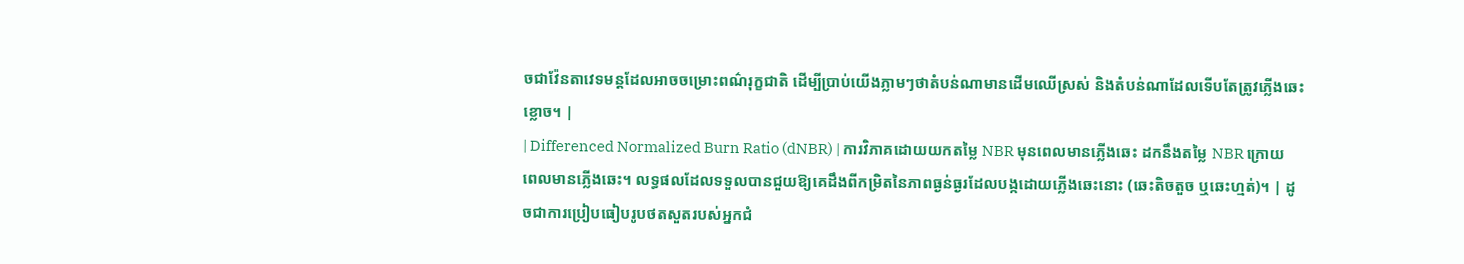ចជាវ៉ែនតាវេទមន្តដែលអាចចម្រោះពណ៌រុក្ខជាតិ ដើម្បីប្រាប់យើងភ្លាមៗថាតំបន់ណាមានដើមឈើស្រស់ និងតំបន់ណាដែលទើបតែត្រូវភ្លើងឆេះខ្លោច។ |
| Differenced Normalized Burn Ratio (dNBR) | ការវិភាគដោយយកតម្លៃ NBR មុនពេលមានភ្លើងឆេះ ដកនឹងតម្លៃ NBR ក្រោយពេលមានភ្លើងឆេះ។ លទ្ធផលដែលទទួលបានជួយឱ្យគេដឹងពីកម្រិតនៃភាពធ្ងន់ធ្ងរដែលបង្កដោយភ្លើងឆេះនោះ (ឆេះតិចតួច ឬឆេះហ្មត់)។ | ដូចជាការប្រៀបធៀបរូបថតសួតរបស់អ្នកជំ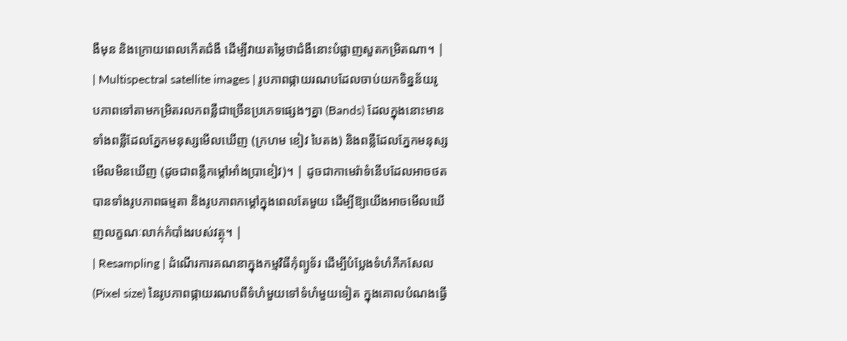ងឺមុន និងក្រោយពេលកើតជំងឺ ដើម្បីវាយតម្លៃថាជំងឺនោះបំផ្លាញសួតកម្រិតណា។ |
| Multispectral satellite images | រូបភាពផ្កាយរណបដែលចាប់យកទិន្នន័យរូបភាពទៅតាមកម្រិតរលកពន្លឺជាច្រើនប្រភេទផ្សេងៗគ្នា (Bands) ដែលក្នុងនោះមានទាំងពន្លឺដែលភ្នែកមនុស្សមើលឃើញ (ក្រហម ខៀវ បៃតង) និងពន្លឺដែលភ្នែកមនុស្សមើលមិនឃើញ (ដូចជាពន្លឺកម្តៅអាំងប្រាខៀវ)។ | ដូចជាកាមេរ៉ាទំនើបដែលអាចថតបានទាំងរូបភាពធម្មតា និងរូបភាពកម្តៅក្នុងពេលតែមួយ ដើម្បីឱ្យយើងអាចមើលឃើញលក្ខណៈលាក់កំបាំងរបស់វត្ថុ។ |
| Resampling | ដំណើរការគណនាក្នុងកម្មវិធីកុំព្យូទ័រ ដើម្បីបំប្លែងទំហំភីកសែល (Pixel size) នៃរូបភាពផ្កាយរណបពីទំហំមួយទៅទំហំមួយទៀត ក្នុងគោលបំណងធ្វើ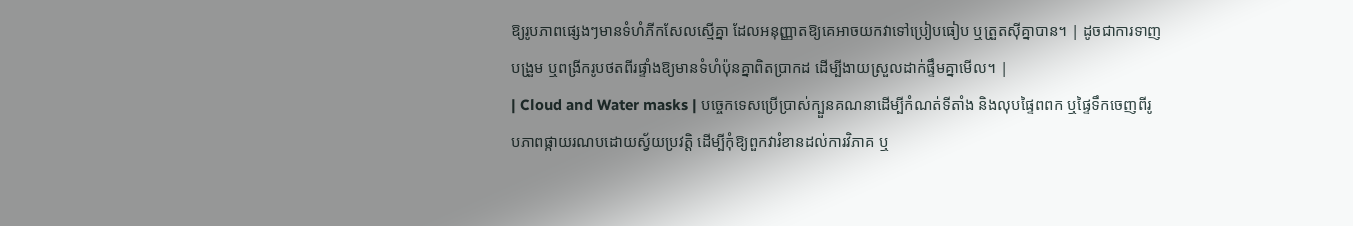ឱ្យរូបភាពផ្សេងៗមានទំហំភីកសែលស្មើគ្នា ដែលអនុញ្ញាតឱ្យគេអាចយកវាទៅប្រៀបធៀប ឬត្រួតស៊ីគ្នាបាន។ | ដូចជាការទាញបង្រួម ឬពង្រីករូបថតពីរផ្ទាំងឱ្យមានទំហំប៉ុនគ្នាពិតប្រាកដ ដើម្បីងាយស្រួលដាក់ផ្ទឹមគ្នាមើល។ |
| Cloud and Water masks | បច្ចេកទេសប្រើប្រាស់ក្បួនគណនាដើម្បីកំណត់ទីតាំង និងលុបផ្ទៃពពក ឬផ្ទៃទឹកចេញពីរូបភាពផ្កាយរណបដោយស្វ័យប្រវត្តិ ដើម្បីកុំឱ្យពួកវារំខានដល់ការវិភាគ ឬ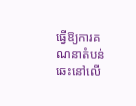ធ្វើឱ្យការគណនាតំបន់ឆេះនៅលើ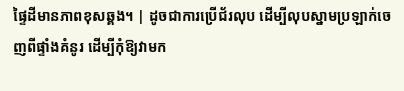ផ្ទៃដីមានភាពខុសឆ្គង។ | ដូចជាការប្រើជ័រលុប ដើម្បីលុបស្នាមប្រឡាក់ចេញពីផ្ទាំងគំនូរ ដើម្បីកុំឱ្យវាមក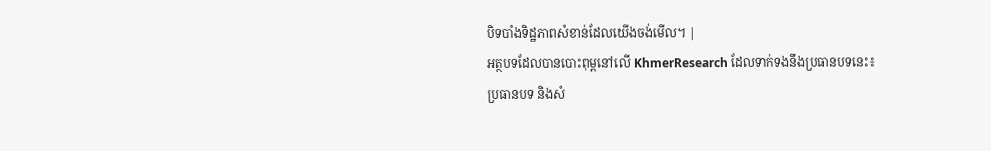បិទបាំងទិដ្ឋភាពសំខាន់ដែលយើងចង់មើល។ |
អត្ថបទដែលបានបោះពុម្ពនៅលើ KhmerResearch ដែលទាក់ទងនឹងប្រធានបទនេះ៖
ប្រធានបទ និងសំ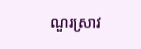ណួរស្រាវ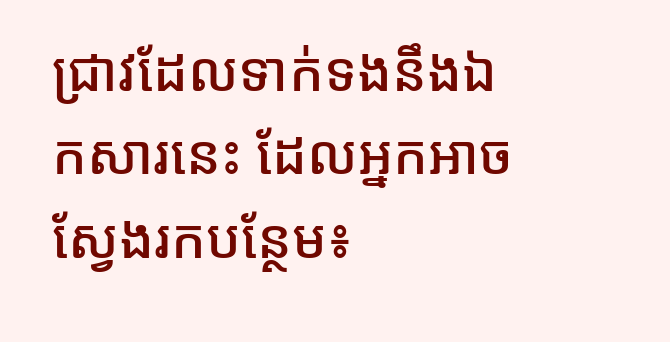ជ្រាវដែលទាក់ទងនឹងឯកសារនេះ ដែលអ្នកអាចស្វែងរកបន្ថែម៖